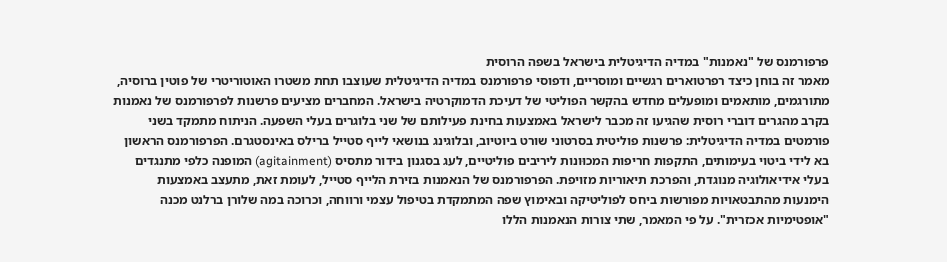פרפורמנס של "נאמנות" במדיה הדיגיטלית בישראל בשפה הרוסית
מאמר זה בוחן כיצד רפרטוארים רגשיים ומוסריים, ודפוסי פרפורמנס במדיה הדיגיטלית שעוצבו תחת משטרו האוטוריטרי של פוטין ברוסיה, מתורגמים, מותאמים ומופעלים מחדש בהקשר הפוליטי של דעיכת הדמוקרטיה בישראל. המחברים מציעים פרשנות לפרפורמנס של נאמנות בקרב מהגרים דוברי רוסית שהגיעו זה מכבר לישראל באמצעות בחינת פעילותם של שני בלוגרים בעלי השפעה. הניתוח מתמקד בשני פורמטים במדיה הדיגיטלית: פרשנות פוליטית בסרטוני שורט ביוטיוב, ובלוגינג בנושאי לייף סטייל ברילס באינסטגרם. הפרפורמנס הראשון בא לידי ביטוי בעימותים, התקפות חריפות המכוּונות ליריבים פוליטיים, לעג בסגנון בידור מתסיס (agitainment) המופנה כלפי מתנגדים בעלי אידיאולוגיה מנוגדת, והפרכת תיאוריות מזויפת. הפרפורמנס של הנאמנות בזירת הלייף סטייל, לעומת זאת, מתעצב באמצעות הימנעות מהתבטאויות מפורשות ביחס לפוליטיקה ובאימוץ שפה המתמקדת בטיפול עצמי ורווחה, וכרוכה במה שלורן ברלנט מכנה "אופטימיות אכזרית". על פי המאמר, שתי צורות הנאמנות הללו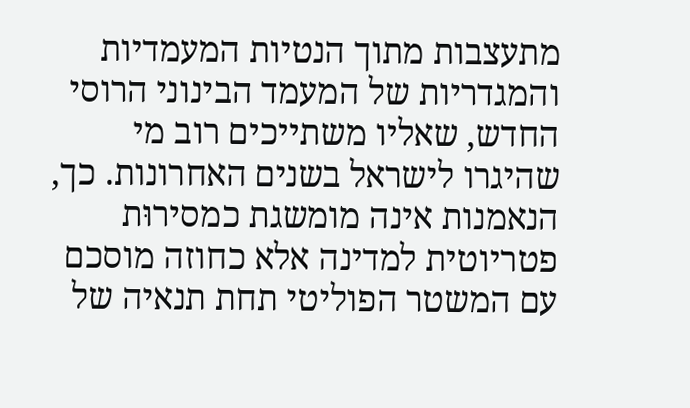מתעצבות מתוך הנטיות המעמדיות והמגדריות של המעמד הבינוני הרוסי החדש, שאליו משתייכים רוב מי שהיגרו לישראל בשנים האחרונות. כך, הנאמנות אינה מומשגת כמסירוּת פטריוטית למדינה אלא כחוזה מוסכם עם המשטר הפוליטי תחת תנאיה של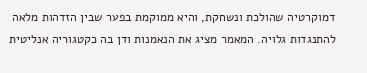דמוקרטיה שהולכת ונשחקת, והיא ממוקמת בפער שבין הזדהות מלאה להתנגדות גלויה. המאמר מציג את הנאמנות ודן בה כקטגוריה אנליטית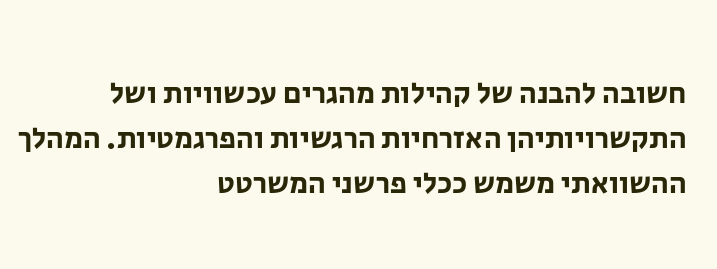חשובה להבנה של קהילות מהגרים עכשוויות ושל התקשרויותיהן האזרחיות הרגשיות והפרגמטיות. המהלך ההשוואתי משמש ככלי פרשני המשרטט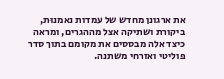את ארגונן מחדש של עמדות נאמנוּת, ביקורת ושתיקה אצל מההגרים, ומראה כיצד אלה מבססים את מקומם בתוך סדר פוליטי ואזרחי משתנה.